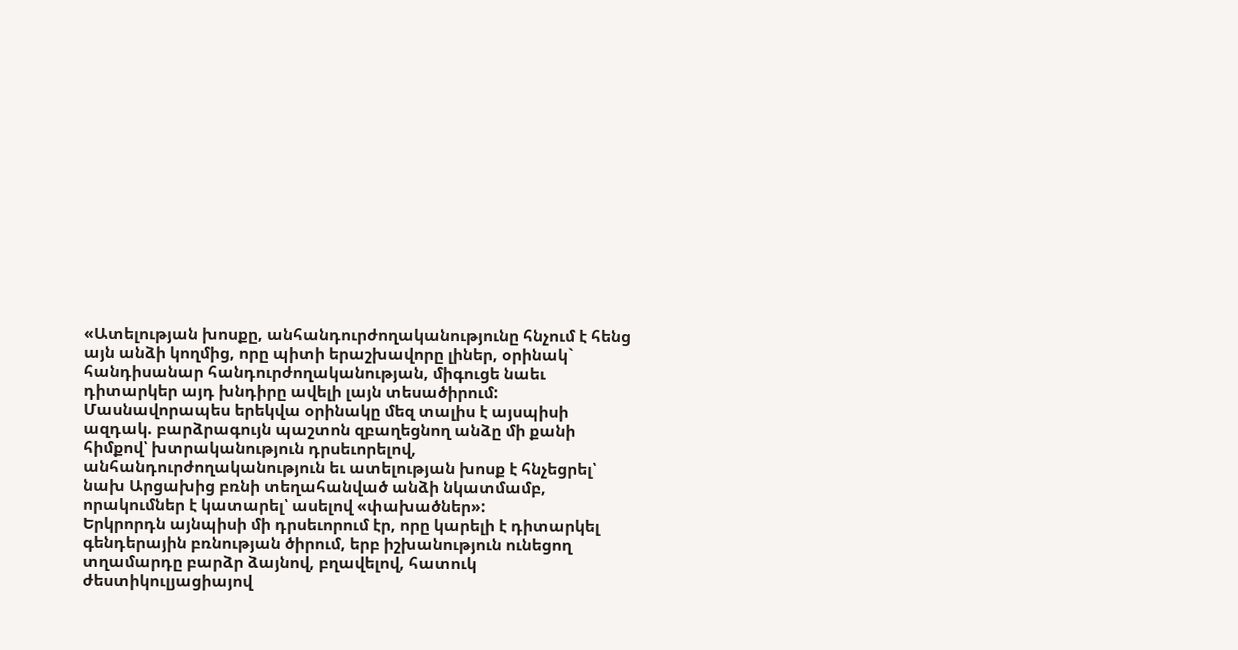«Ատելության խոսքը, անհանդուրժողականությունը հնչում է հենց այն անձի կողմից, որը պիտի երաշխավորը լիներ, օրինակ` հանդիսանար հանդուրժողականության, միգուցե նաեւ դիտարկեր այդ խնդիրը ավելի լայն տեսածիրում: Մասնավորապես երեկվա օրինակը մեզ տալիս է այսպիսի ազդակ. բարձրագույն պաշտոն զբաղեցնող անձը մի քանի հիմքով՝ խտրականություն դրսեւորելով, անհանդուրժողականություն եւ ատելության խոսք է հնչեցրել՝ նախ Արցախից բռնի տեղահանված անձի նկատմամբ, որակումներ է կատարել՝ ասելով «փախածներ»:
Երկրորդն այնպիսի մի դրսեւորում էր, որը կարելի է դիտարկել գենդերային բռնության ծիրում, երբ իշխանություն ունեցող տղամարդը բարձր ձայնով, բղավելով, հատուկ ժեստիկուլյացիայով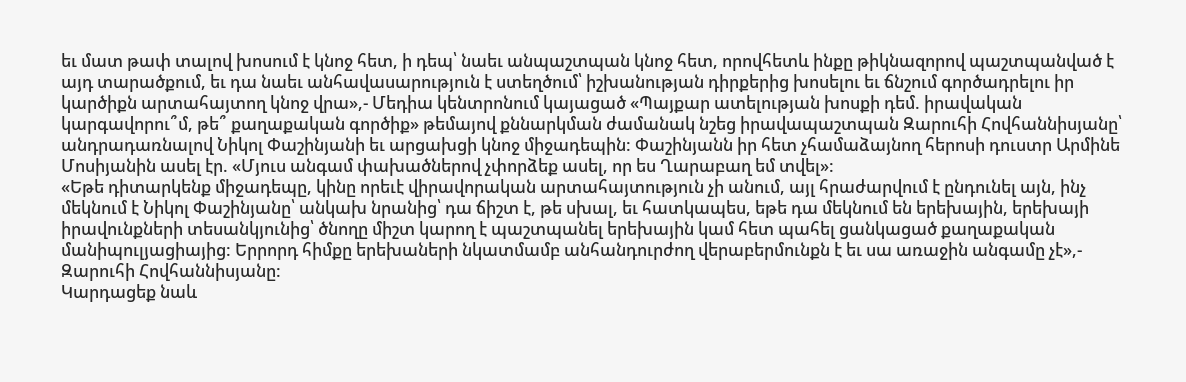եւ մատ թափ տալով խոսում է կնոջ հետ, ի դեպ՝ նաեւ անպաշտպան կնոջ հետ, որովհետև ինքը թիկնազորով պաշտպանված է այդ տարածքում, եւ դա նաեւ անհավասարություն է ստեղծում՝ իշխանության դիրքերից խոսելու եւ ճնշում գործադրելու իր կարծիքն արտահայտող կնոջ վրա»,- Մեդիա կենտրոնում կայացած «Պայքար ատելության խոսքի դեմ. իրավական կարգավորու՞մ, թե՞ քաղաքական գործիք» թեմայով քննարկման ժամանակ նշեց իրավապաշտպան Զարուհի Հովհաննիսյանը՝ անդրադառնալով Նիկոլ Փաշինյանի եւ արցախցի կնոջ միջադեպին: Փաշինյանն իր հետ չհամաձայնող հերոսի դուստր Արմինե Մոսիյանին ասել էր. «Մյուս անգամ փախածներով չփորձեք ասել, որ ես Ղարաբաղ եմ տվել»:
«Եթե դիտարկենք միջադեպը, կինը որեւէ վիրավորական արտահայտություն չի անում, այլ հրաժարվում է ընդունել այն, ինչ մեկնում է Նիկոլ Փաշինյանը՝ անկախ նրանից՝ դա ճիշտ է, թե սխալ, եւ հատկապես, եթե դա մեկնում են երեխային, երեխայի իրավունքների տեսանկյունից՝ ծնողը միշտ կարող է պաշտպանել երեխային կամ հետ պահել ցանկացած քաղաքական մանիպուլյացիայից: Երրորդ հիմքը երեխաների նկատմամբ անհանդուրժող վերաբերմունքն է եւ սա առաջին անգամը չէ»,- Զարուհի Հովհաննիսյանը:
Կարդացեք նաև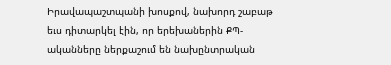Իրավապաշտպանի խոսքով, նախորդ շաբաթ եւս դիտարկել էին, որ երեխաներին ՔՊ-ականները ներքաշում են նախընտրական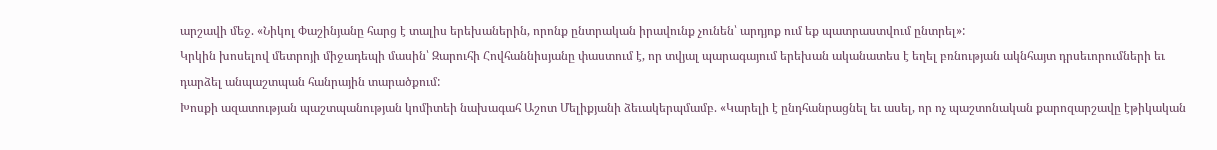արշավի մեջ. «Նիկոլ Փաշինյանը հարց է տալիս երեխաներին, որոնք ընտրական իրավունք չունեն՝ արդյոք ում եք պատրաստվում ընտրել»:
Կրկին խոսելով մետրոյի միջադեպի մասին՝ Զարուհի Հովհաննիսյանը փաստում է, որ տվյալ պարագայում երեխան ականատես է եղել բռնության ակնհայտ դրսեւորումների եւ դարձել անպաշտպան հանրային տարածքում:
Խոսքի ազատության պաշտպանության կոմիտեի նախագահ Աշոտ Մելիքյանի ձեւակերպմամբ. «Կարելի է ընդհանրացնել եւ ասել, որ ոչ պաշտոնական քարոզարշավը էթիկական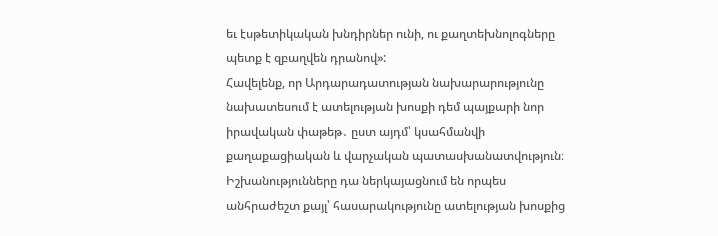եւ էսթետիկական խնդիրներ ունի, ու քաղտեխնոլոգները պետք է զբաղվեն դրանով»:
Հավելենք, որ Արդարադատության նախարարությունը նախատեսում է ատելության խոսքի դեմ պայքարի նոր իրավական փաթեթ․ ըստ այդմ՝ կսահմանվի քաղաքացիական և վարչական պատասխանատվություն։ Իշխանությունները դա ներկայացնում են որպես անհրաժեշտ քայլ՝ հասարակությունը ատելության խոսքից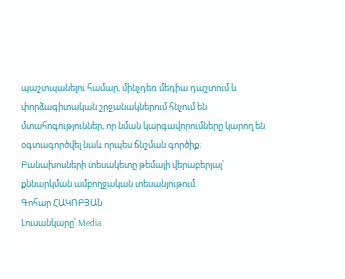պաշտպանելու համար, մինչդեռ մեդիա դաշտում և փորձագիտական շրջանակներում հնչում են մտահոգություններ, որ նման կարգավորումները կարող են օգտագործվել նաև որպես ճնշման գործիք։
Բանախոսների տեսակետը թեմայի վերաբերյալ՝ քննարկման ամբողջական տեսանյութում.
Գոհար ՀԱԿՈԲՅԱՆ
Լուսանկարը՝ Media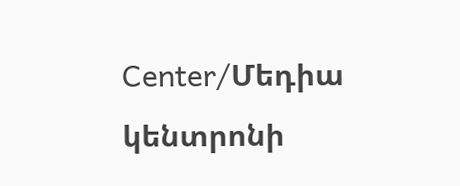Center/Մեդիա կենտրոնի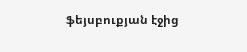ֆեյսբուքյան էջից